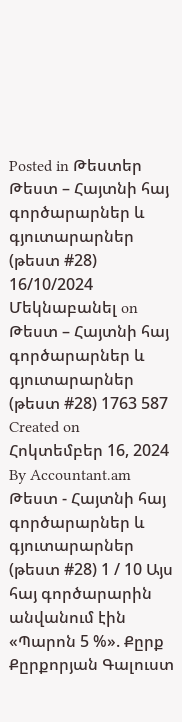Posted in Թեստեր Թեստ – Հայտնի հայ գործարարներ և գյուտարարներ (թեստ #28) 16/10/2024 Մեկնաբանել on Թեստ – Հայտնի հայ գործարարներ և գյուտարարներ (թեստ #28) 1763 587 Created on Հոկտեմբեր 16, 2024 By Accountant.am Թեստ - Հայտնի հայ գործարարներ և գյուտարարներ (թեստ #28) 1 / 10 Այս հայ գործարարին անվանում էին «Պարոն 5 %». Քըրք Քըրքորյան Գալուստ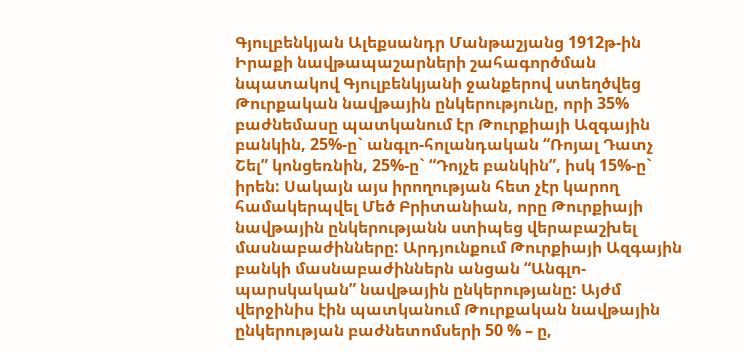Գյուլբենկյան Ալեքսանդր Մանթաշյանց 1912թ-ին Իրաքի նավթապաշարների շահագործման նպատակով Գյուլբենկյանի ջանքերով ստեղծվեց Թուրքական նավթային ընկերությունը, որի 35% բաժնեմասը պատկանում էր Թուրքիայի Ազգային բանկին, 25%-ը` անգլո-հոլանդական “Ռոյալ Դատչ Շել” կոնցեռնին, 25%-ը` “Դոյչե բանկին”, իսկ 15%-ը` իրեն: Սակայն այս իրողության հետ չէր կարող համակերպվել Մեծ Բրիտանիան, որը Թուրքիայի նավթային ընկերությանն ստիպեց վերաբաշխել մասնաբաժինները: Արդյունքում Թուրքիայի Ազգային բանկի մասնաբաժիններն անցան “Անգլո-պարսկական” նավթային ընկերությանը: Այժմ վերջինիս էին պատկանում Թուրքական նավթային ընկերության բաժնետոմսերի 50 % – ը,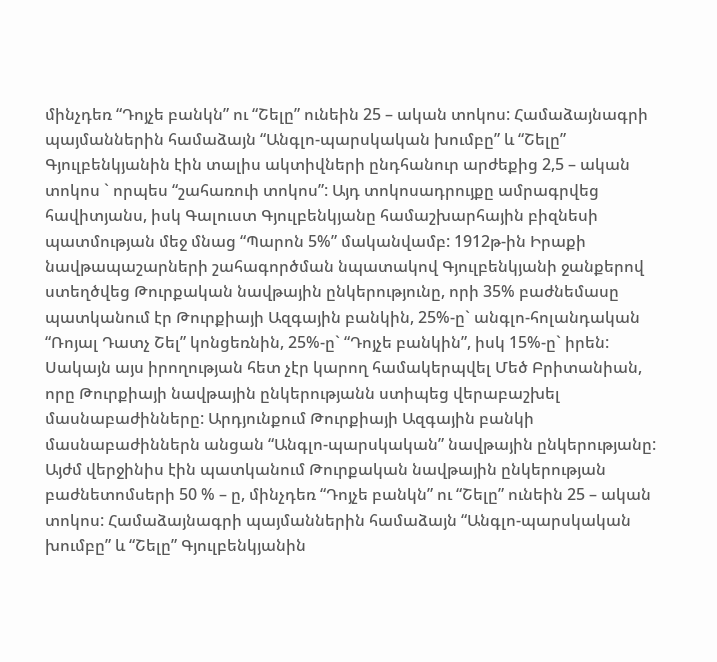մինչդեռ “Դոյչե բանկն” ու “Շելը” ունեին 25 – ական տոկոս: Համաձայնագրի պայմաններին համաձայն “Անգլո-պարսկական խումբը” և “Շելը” Գյուլբենկյանին էին տալիս ակտիվների ընդհանուր արժեքից 2,5 – ական տոկոս ` որպես “շահառուի տոկոս”: Այդ տոկոսադրույքը ամրագրվեց հավիտյանս, իսկ Գալուստ Գյուլբենկյանը համաշխարհային բիզնեսի պատմության մեջ մնաց “Պարոն 5%” մականվամբ: 1912թ-ին Իրաքի նավթապաշարների շահագործման նպատակով Գյուլբենկյանի ջանքերով ստեղծվեց Թուրքական նավթային ընկերությունը, որի 35% բաժնեմասը պատկանում էր Թուրքիայի Ազգային բանկին, 25%-ը` անգլո-հոլանդական “Ռոյալ Դատչ Շել” կոնցեռնին, 25%-ը` “Դոյչե բանկին”, իսկ 15%-ը` իրեն: Սակայն այս իրողության հետ չէր կարող համակերպվել Մեծ Բրիտանիան, որը Թուրքիայի նավթային ընկերությանն ստիպեց վերաբաշխել մասնաբաժինները: Արդյունքում Թուրքիայի Ազգային բանկի մասնաբաժիններն անցան “Անգլո-պարսկական” նավթային ընկերությանը: Այժմ վերջինիս էին պատկանում Թուրքական նավթային ընկերության բաժնետոմսերի 50 % – ը, մինչդեռ “Դոյչե բանկն” ու “Շելը” ունեին 25 – ական տոկոս: Համաձայնագրի պայմաններին համաձայն “Անգլո-պարսկական խումբը” և “Շելը” Գյուլբենկյանին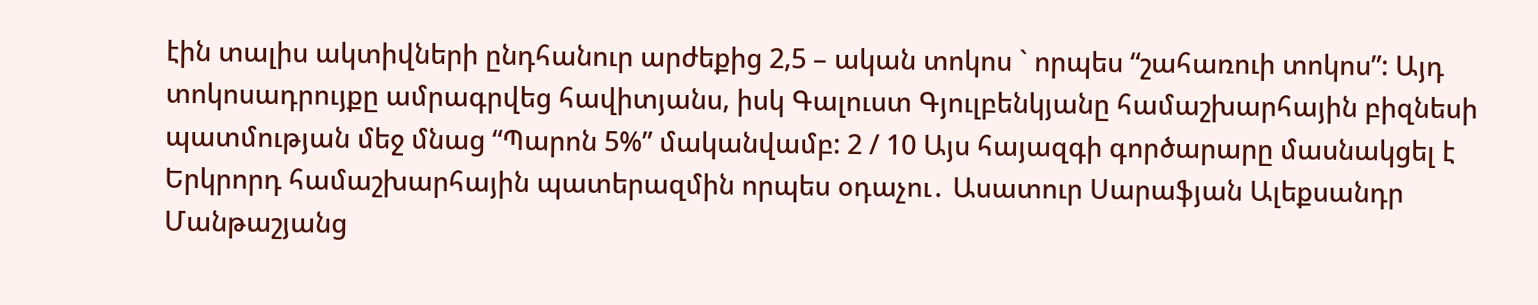էին տալիս ակտիվների ընդհանուր արժեքից 2,5 – ական տոկոս ` որպես “շահառուի տոկոս”: Այդ տոկոսադրույքը ամրագրվեց հավիտյանս, իսկ Գալուստ Գյուլբենկյանը համաշխարհային բիզնեսի պատմության մեջ մնաց “Պարոն 5%” մականվամբ: 2 / 10 Այս հայազգի գործարարը մասնակցել է Երկրորդ համաշխարհային պատերազմին որպես օդաչու․ Ասատուր Սարաֆյան Ալեքսանդր Մանթաշյանց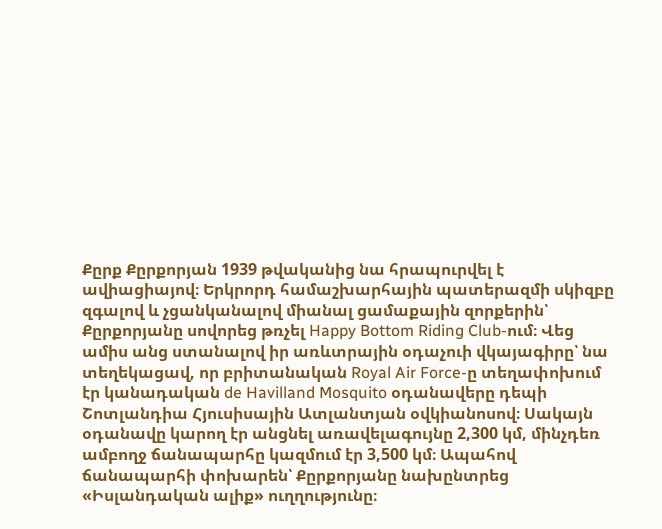Քըրք Քըրքորյան 1939 թվականից նա հրապուրվել է ավիացիայով։ Երկրորդ համաշխարհային պատերազմի սկիզբը զգալով և չցանկանալով միանալ ցամաքային զորքերին՝ Քըրքորյանը սովորեց թռչել Happy Bottom Riding Club-ում։ Վեց ամիս անց ստանալով իր առևտրային օդաչուի վկայագիրը՝ նա տեղեկացավ, որ բրիտանական Royal Air Force-ը տեղափոխում էր կանադական de Havilland Mosquito օդանավերը դեպի Շոտլանդիա Հյուսիսային Ատլանտյան օվկիանոսով։ Սակայն օդանավը կարող էր անցնել առավելագույնը 2,300 կմ, մինչդեռ ամբողջ ճանապարհը կազմում էր 3,500 կմ։ Ապահով ճանապարհի փոխարեն՝ Քըրքորյանը նախընտրեց «Իսլանդական ալիք» ուղղությունը։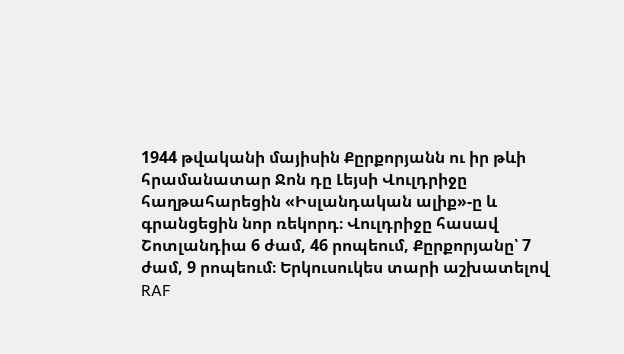1944 թվականի մայիսին Քըրքորյանն ու իր թևի հրամանատար Ջոն դը Լեյսի Վուլդրիջը հաղթահարեցին «Իսլանդական ալիք»-ը և գրանցեցին նոր ռեկորդ։ Վուլդրիջը հասավ Շոտլանդիա 6 ժամ, 46 րոպեում, Քըրքորյանը՝ 7 ժամ, 9 րոպեում։ Երկուսուկես տարի աշխատելով RAF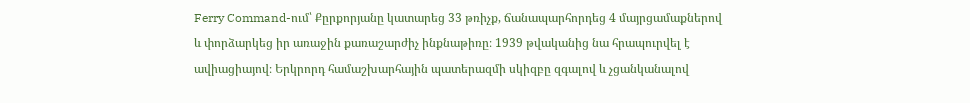Ferry Command-ում՝ Քըրքորյանը կատարեց 33 թռիչք, ճանապարհորդեց 4 մայրցամաքներով և փորձարկեց իր առաջին քառաշարժիչ ինքնաթիռը։ 1939 թվականից նա հրապուրվել է ավիացիայով։ Երկրորդ համաշխարհային պատերազմի սկիզբը զգալով և չցանկանալով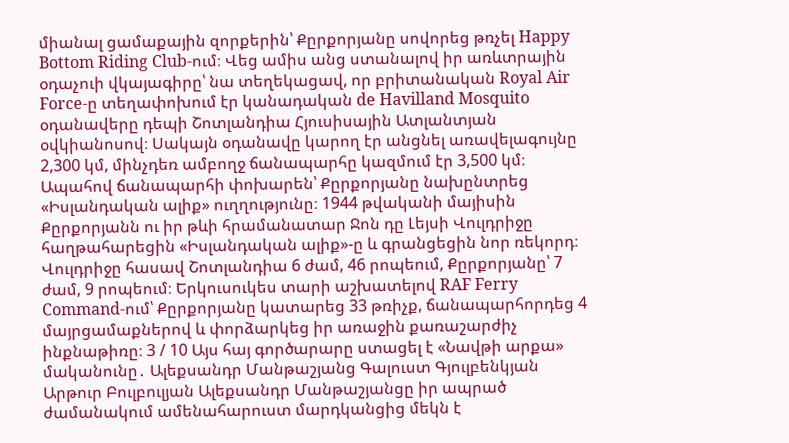միանալ ցամաքային զորքերին՝ Քըրքորյանը սովորեց թռչել Happy Bottom Riding Club-ում։ Վեց ամիս անց ստանալով իր առևտրային օդաչուի վկայագիրը՝ նա տեղեկացավ, որ բրիտանական Royal Air Force-ը տեղափոխում էր կանադական de Havilland Mosquito օդանավերը դեպի Շոտլանդիա Հյուսիսային Ատլանտյան օվկիանոսով։ Սակայն օդանավը կարող էր անցնել առավելագույնը 2,300 կմ, մինչդեռ ամբողջ ճանապարհը կազմում էր 3,500 կմ։ Ապահով ճանապարհի փոխարեն՝ Քըրքորյանը նախընտրեց «Իսլանդական ալիք» ուղղությունը։ 1944 թվականի մայիսին Քըրքորյանն ու իր թևի հրամանատար Ջոն դը Լեյսի Վուլդրիջը հաղթահարեցին «Իսլանդական ալիք»-ը և գրանցեցին նոր ռեկորդ։ Վուլդրիջը հասավ Շոտլանդիա 6 ժամ, 46 րոպեում, Քըրքորյանը՝ 7 ժամ, 9 րոպեում։ Երկուսուկես տարի աշխատելով RAF Ferry Command-ում՝ Քըրքորյանը կատարեց 33 թռիչք, ճանապարհորդեց 4 մայրցամաքներով և փորձարկեց իր առաջին քառաշարժիչ ինքնաթիռը։ 3 / 10 Այս հայ գործարարը ստացել է «Նավթի արքա» մականունը․ Ալեքսանդր Մանթաշյանց Գալուստ Գյուլբենկյան Արթուր Բուլբուլյան Ալեքսանդր Մանթաշյանցը իր ապրած ժամանակում ամենահարուստ մարդկանցից մեկն է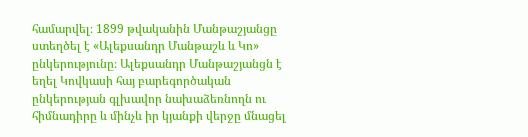համարվել։ 1899 թվականին Մանթաշյանցը ստեղծել է «Ալեքսանդր Մանթաշև և Կո» ընկերությունը։ Ալեքսանդր Մանթաշյանցն է եղել Կովկասի հայ բարեգործական ընկերության գլխավոր նախաձեռնողն ու հիմնադիրը և մինչև իր կյանքի վերջը մնացել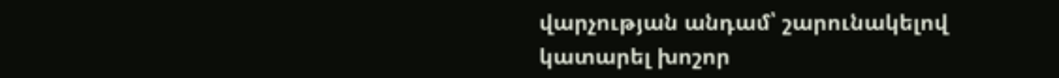վարչության անդամ՝ շարունակելով կատարել խոշոր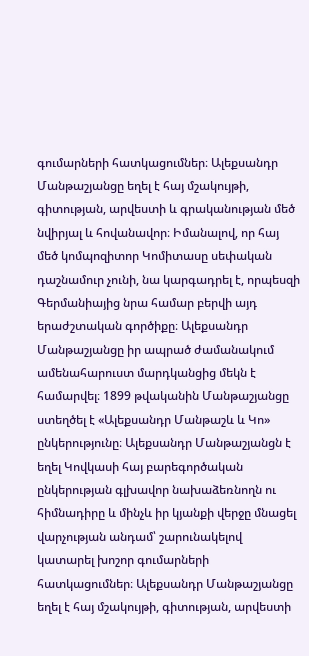գումարների հատկացումներ։ Ալեքսանդր Մանթաշյանցը եղել է հայ մշակույթի, գիտության, արվեստի և գրականության մեծ նվիրյալ և հովանավոր։ Իմանալով, որ հայ մեծ կոմպոզիտոր Կոմիտասը սեփական դաշնամուր չունի, նա կարգադրել է, որպեսզի Գերմանիայից նրա համար բերվի այդ երաժշտական գործիքը։ Ալեքսանդր Մանթաշյանցը իր ապրած ժամանակում ամենահարուստ մարդկանցից մեկն է համարվել։ 1899 թվականին Մանթաշյանցը ստեղծել է «Ալեքսանդր Մանթաշև և Կո» ընկերությունը։ Ալեքսանդր Մանթաշյանցն է եղել Կովկասի հայ բարեգործական ընկերության գլխավոր նախաձեռնողն ու հիմնադիրը և մինչև իր կյանքի վերջը մնացել վարչության անդամ՝ շարունակելով կատարել խոշոր գումարների հատկացումներ։ Ալեքսանդր Մանթաշյանցը եղել է հայ մշակույթի, գիտության, արվեստի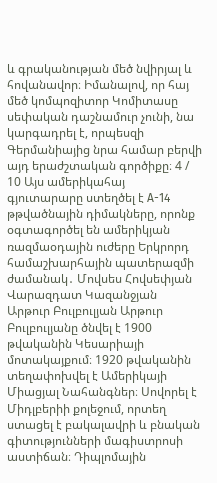և գրականության մեծ նվիրյալ և հովանավոր։ Իմանալով, որ հայ մեծ կոմպոզիտոր Կոմիտասը սեփական դաշնամուր չունի, նա կարգադրել է, որպեսզի Գերմանիայից նրա համար բերվի այդ երաժշտական գործիքը։ 4 / 10 Այս ամերիկահայ գյուտարարը ստեղծել է А-14 թթվածնային դիմակները, որոնք օգտագործել են ամերիկյան ռազմաօդային ուժերը Երկրորդ համաշխարհային պատերազմի ժամանակ․ Մովսես Հովսեփյան Վարազդատ Կազանջյան Արթուր Բուլբուլյան Արթուր Բուլբուլյանը ծնվել է 1900 թվականին Կեսարիայի մոտակայքում։ 1920 թվականին տեղափոխվել է Ամերիկայի Միացյալ Նահանգներ։ Սովորել է Միդլբերիի քոլեջում, որտեղ ստացել է բակալավրի և բնական գիտությունների մագիստրոսի աստիճան։ Դիպլոմային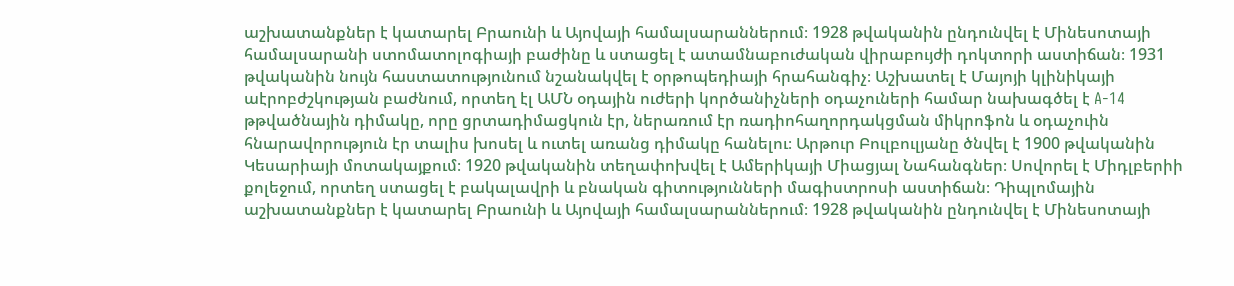աշխատանքներ է կատարել Բրաունի և Այովայի համալսարաններում։ 1928 թվականին ընդունվել է Մինեսոտայի համալսարանի ստոմատոլոգիայի բաժինը և ստացել է ատամնաբուժական վիրաբույժի դոկտորի աստիճան։ 1931 թվականին նույն հաստատությունում նշանակվել է օրթոպեդիայի հրահանգիչ։ Աշխատել է Մայոյի կլինիկայի աէրոբժշկության բաժնում, որտեղ էլ ԱՄՆ օդային ուժերի կործանիչների օդաչուների համար նախագծել է A-14 թթվածնային դիմակը, որը ցրտադիմացկուն էր, ներառում էր ռադիոհաղորդակցման միկրոֆոն և օդաչուին հնարավորություն էր տալիս խոսել և ուտել առանց դիմակը հանելու։ Արթուր Բուլբուլյանը ծնվել է 1900 թվականին Կեսարիայի մոտակայքում։ 1920 թվականին տեղափոխվել է Ամերիկայի Միացյալ Նահանգներ։ Սովորել է Միդլբերիի քոլեջում, որտեղ ստացել է բակալավրի և բնական գիտությունների մագիստրոսի աստիճան։ Դիպլոմային աշխատանքներ է կատարել Բրաունի և Այովայի համալսարաններում։ 1928 թվականին ընդունվել է Մինեսոտայի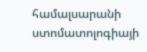համալսարանի ստոմատոլոգիայի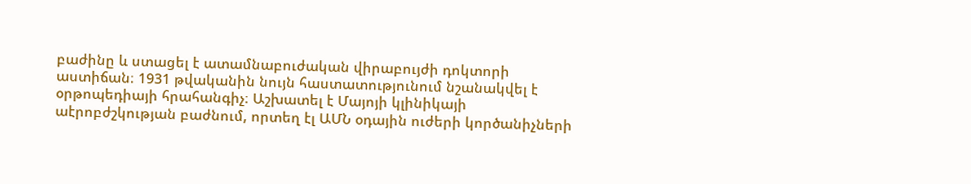բաժինը և ստացել է ատամնաբուժական վիրաբույժի դոկտորի աստիճան։ 1931 թվականին նույն հաստատությունում նշանակվել է օրթոպեդիայի հրահանգիչ։ Աշխատել է Մայոյի կլինիկայի աէրոբժշկության բաժնում, որտեղ էլ ԱՄՆ օդային ուժերի կործանիչների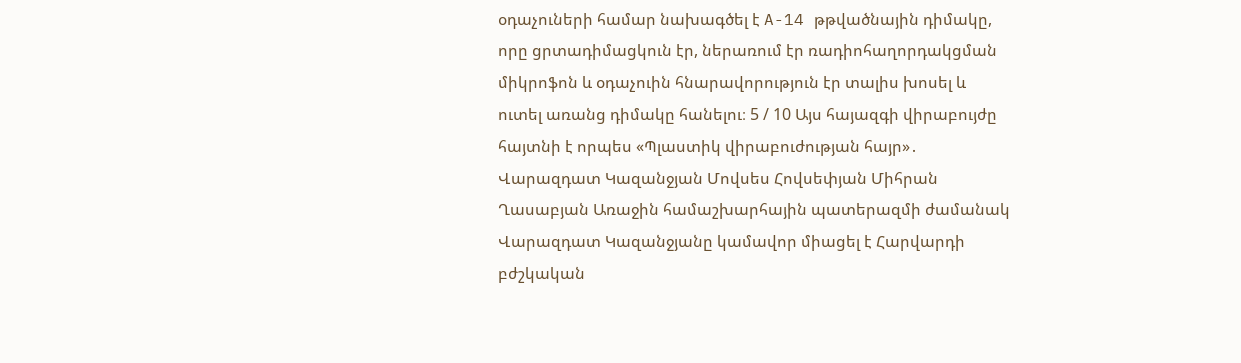օդաչուների համար նախագծել է A-14 թթվածնային դիմակը, որը ցրտադիմացկուն էր, ներառում էր ռադիոհաղորդակցման միկրոֆոն և օդաչուին հնարավորություն էր տալիս խոսել և ուտել առանց դիմակը հանելու։ 5 / 10 Այս հայազգի վիրաբույժը հայտնի է որպես «Պլաստիկ վիրաբուժության հայր»․ Վարազդատ Կազանջյան Մովսես Հովսեփյան Միհրան Ղասաբյան Առաջին համաշխարհային պատերազմի ժամանակ Վարազդատ Կազանջյանը կամավոր միացել է Հարվարդի բժշկական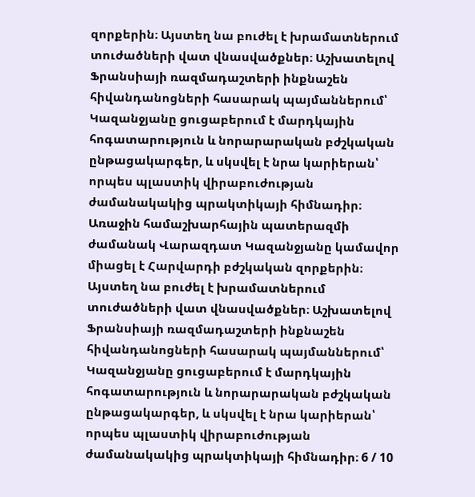զորքերին։ Այստեղ նա բուժել է խրամատներում տուժածների վատ վնասվածքներ։ Աշխատելով Ֆրանսիայի ռազմադաշտերի ինքնաշեն հիվանդանոցների հասարակ պայմաններում՝ Կազանջյանը ցուցաբերում է մարդկային հոգատարություն և նորարարական բժշկական ընթացակարգեր, և սկսվել է նրա կարիերան՝ որպես պլաստիկ վիրաբուժության ժամանակակից պրակտիկայի հիմնադիր։ Առաջին համաշխարհային պատերազմի ժամանակ Վարազդատ Կազանջյանը կամավոր միացել է Հարվարդի բժշկական զորքերին։ Այստեղ նա բուժել է խրամատներում տուժածների վատ վնասվածքներ։ Աշխատելով Ֆրանսիայի ռազմադաշտերի ինքնաշեն հիվանդանոցների հասարակ պայմաններում՝ Կազանջյանը ցուցաբերում է մարդկային հոգատարություն և նորարարական բժշկական ընթացակարգեր, և սկսվել է նրա կարիերան՝ որպես պլաստիկ վիրաբուժության ժամանակակից պրակտիկայի հիմնադիր։ 6 / 10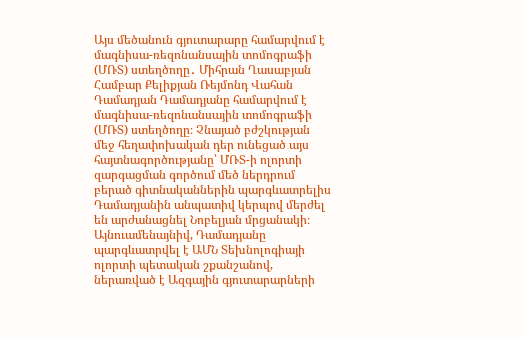Այս մեծանուն գյուտարարը համարվում է մագնիսա-ռեզոնանսային տոմոգրաֆի (ՄՌՏ) ստեղծողը․ Միհրան Ղասաբյան Համբար Քելիքյան Ռեյմոնդ Վահան Դամադյան Դամադյանը համարվում է մագնիսա-ռեզոնանսային տոմոգրաֆի (ՄՌՏ) ստեղծողը։ Չնայած բժշկության մեջ հեղափոխական դեր ունեցած այս հայտնագործությանը՝ ՄՌՏ-ի ոլորտի զարգացման գործում մեծ ներդրում բերած գիտնականներին պարգևատրելիս Դամադյանին անպատիվ կերպով մերժել են արժանացնել Նոբելյան մրցանակի։ Այնուամենայնիվ, Դամադյանը պարգևատրվել է ԱՄՆ Տեխնոլոգիայի ոլորտի պետական շքանշանով, ներառված է Ազգային գյուտարարների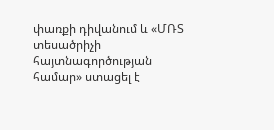փառքի դիվանում և «ՄՌՏ տեսածրիչի հայտնագործության համար» ստացել է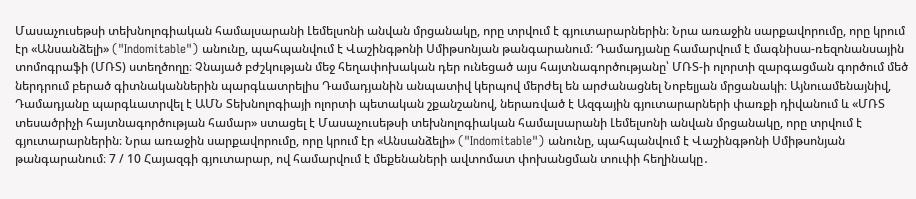Մասաչուսեթսի տեխնոլոգիական համալսարանի Լեմելսոնի անվան մրցանակը, որը տրվում է գյուտարարներին։ Նրա առաջին սարքավորումը, որը կրում էր «Անսանձելի» ("Indomitable") անունը, պահպանվում է Վաշինգթոնի Սմիթսոնյան թանգարանում։ Դամադյանը համարվում է մագնիսա-ռեզոնանսային տոմոգրաֆի (ՄՌՏ) ստեղծողը։ Չնայած բժշկության մեջ հեղափոխական դեր ունեցած այս հայտնագործությանը՝ ՄՌՏ-ի ոլորտի զարգացման գործում մեծ ներդրում բերած գիտնականներին պարգևատրելիս Դամադյանին անպատիվ կերպով մերժել են արժանացնել Նոբելյան մրցանակի։ Այնուամենայնիվ, Դամադյանը պարգևատրվել է ԱՄՆ Տեխնոլոգիայի ոլորտի պետական շքանշանով, ներառված է Ազգային գյուտարարների փառքի դիվանում և «ՄՌՏ տեսածրիչի հայտնագործության համար» ստացել է Մասաչուսեթսի տեխնոլոգիական համալսարանի Լեմելսոնի անվան մրցանակը, որը տրվում է գյուտարարներին։ Նրա առաջին սարքավորումը, որը կրում էր «Անսանձելի» ("Indomitable") անունը, պահպանվում է Վաշինգթոնի Սմիթսոնյան թանգարանում։ 7 / 10 Հայազգի գյուտարար, ով համարվում է մեքենաների ավտոմատ փոխանցման տուփի հեղինակը․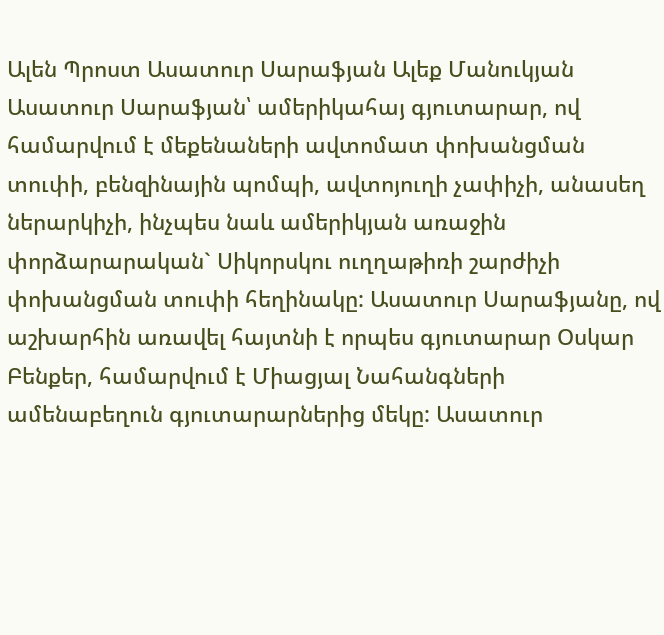Ալեն Պրոստ Ասատուր Սարաֆյան Ալեք Մանուկյան Ասատուր Սարաֆյան՝ ամերիկահայ գյուտարար, ով համարվում է մեքենաների ավտոմատ փոխանցման տուփի, բենզինային պոմպի, ավտոյուղի չափիչի, անասեղ ներարկիչի, ինչպես նաև ամերիկյան առաջին փորձարարական` Սիկորսկու ուղղաթիռի շարժիչի փոխանցման տուփի հեղինակը: Ասատուր Սարաֆյանը, ով աշխարհին առավել հայտնի է որպես գյուտարար Օսկար Բենքեր, համարվում է Միացյալ Նահանգների ամենաբեղուն գյուտարարներից մեկը: Ասատուր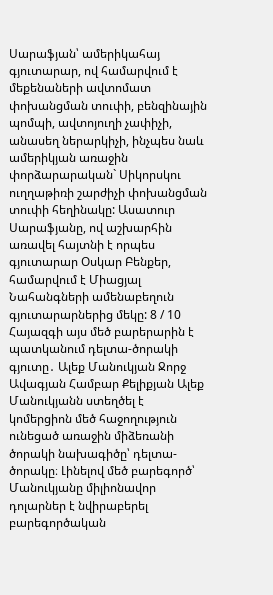Սարաֆյան՝ ամերիկահայ գյուտարար, ով համարվում է մեքենաների ավտոմատ փոխանցման տուփի, բենզինային պոմպի, ավտոյուղի չափիչի, անասեղ ներարկիչի, ինչպես նաև ամերիկյան առաջին փորձարարական` Սիկորսկու ուղղաթիռի շարժիչի փոխանցման տուփի հեղինակը: Ասատուր Սարաֆյանը, ով աշխարհին առավել հայտնի է որպես գյուտարար Օսկար Բենքեր, համարվում է Միացյալ Նահանգների ամենաբեղուն գյուտարարներից մեկը: 8 / 10 Հայազգի այս մեծ բարերարին է պատկանում դելտա-ծորակի գյուտը․ Ալեք Մանուկյան Ջորջ Ավագյան Համբար Քելիքյան Ալեք Մանուկյանն ստեղծել է կոմերցիոն մեծ հաջողություն ունեցած առաջին միձեռանի ծորակի նախագիծը՝ դելտա-ծորակը։ Լինելով մեծ բարեգործ՝ Մանուկյանը միլիոնավոր դոլարներ է նվիրաբերել բարեգործական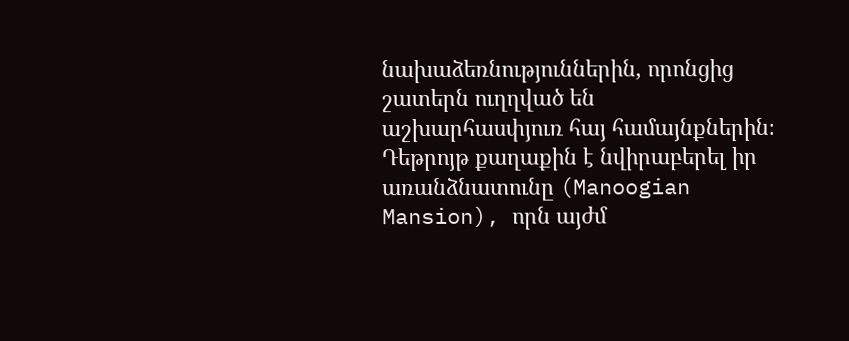նախաձեռնություններին, որոնցից շատերն ուղղված են աշխարհասփյուռ հայ համայնքներին։ Դեթրոյթ քաղաքին է նվիրաբերել իր առանձնատունը (Manoogian Mansion), որն այժմ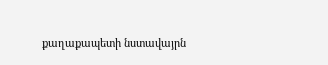քաղաքապետի նստավայրն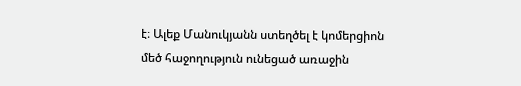է։ Ալեք Մանուկյանն ստեղծել է կոմերցիոն մեծ հաջողություն ունեցած առաջին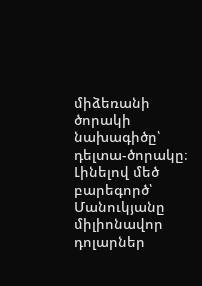միձեռանի ծորակի նախագիծը՝ դելտա-ծորակը։ Լինելով մեծ բարեգործ՝ Մանուկյանը միլիոնավոր դոլարներ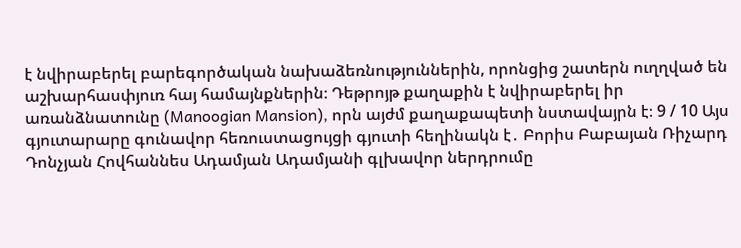է նվիրաբերել բարեգործական նախաձեռնություններին, որոնցից շատերն ուղղված են աշխարհասփյուռ հայ համայնքներին։ Դեթրոյթ քաղաքին է նվիրաբերել իր առանձնատունը (Manoogian Mansion), որն այժմ քաղաքապետի նստավայրն է։ 9 / 10 Այս գյուտարարը գունավոր հեռուստացույցի գյուտի հեղինակն է․ Բորիս Բաբայան Ռիչարդ Դոնչյան Հովհաննես Ադամյան Ադամյանի գլխավոր ներդրումը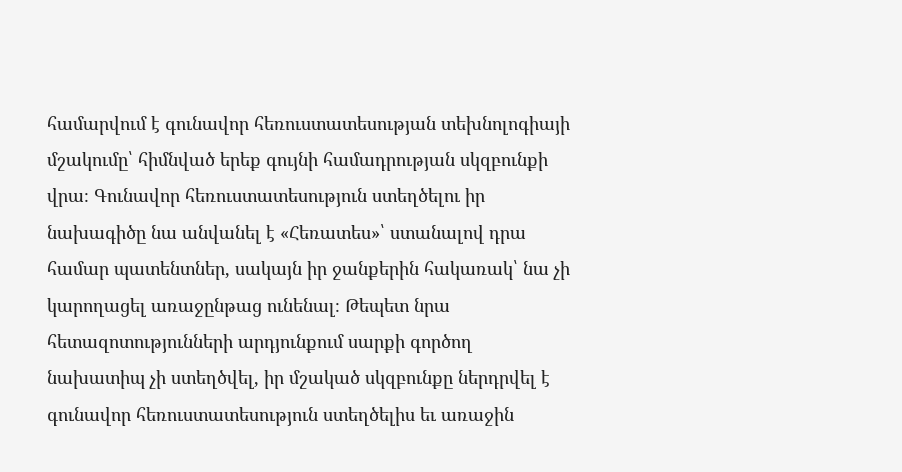համարվում է գունավոր հեռուստատեսության տեխնոլոգիայի մշակումը՝ հիմնված երեք գույնի համադրության սկզբունքի վրա։ Գունավոր հեռուստատեսություն ստեղծելու իր նախագիծը նա անվանել է «Հեռատես»՝ ստանալով դրա համար պատենտներ, սակայն իր ջանքերին հակառակ՝ նա չի կարողացել առաջընթաց ունենալ։ Թեպետ նրա հետազոտությունների արդյունքում սարքի գործող նախատիպ չի ստեղծվել, իր մշակած սկզբունքը ներդրվել է գունավոր հեռուստատեսություն ստեղծելիս եւ առաջին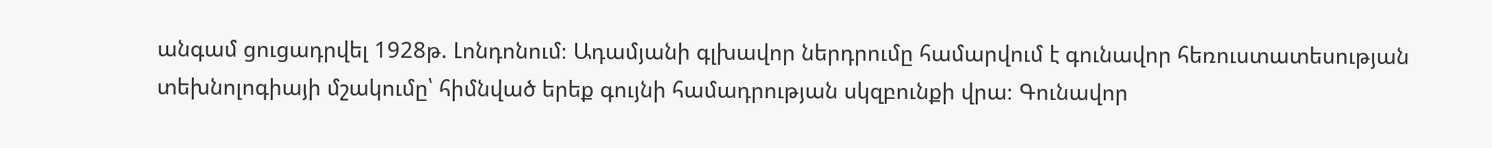անգամ ցուցադրվել 1928թ. Լոնդոնում։ Ադամյանի գլխավոր ներդրումը համարվում է գունավոր հեռուստատեսության տեխնոլոգիայի մշակումը՝ հիմնված երեք գույնի համադրության սկզբունքի վրա։ Գունավոր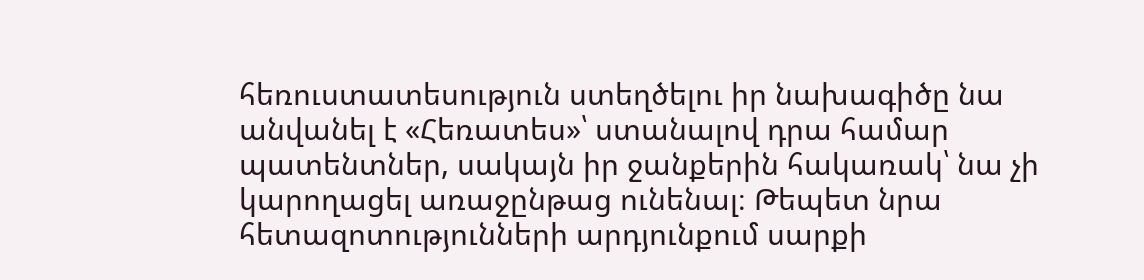հեռուստատեսություն ստեղծելու իր նախագիծը նա անվանել է «Հեռատես»՝ ստանալով դրա համար պատենտներ, սակայն իր ջանքերին հակառակ՝ նա չի կարողացել առաջընթաց ունենալ։ Թեպետ նրա հետազոտությունների արդյունքում սարքի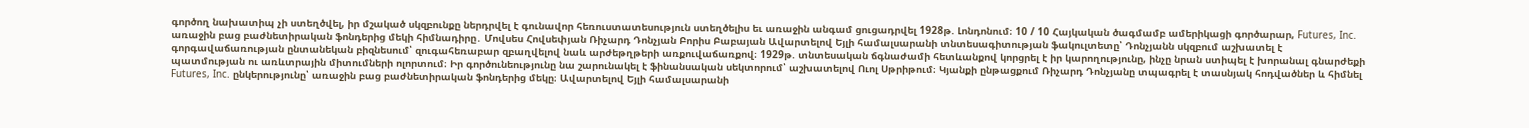գործող նախատիպ չի ստեղծվել, իր մշակած սկզբունքը ներդրվել է գունավոր հեռուստատեսություն ստեղծելիս եւ առաջին անգամ ցուցադրվել 1928թ. Լոնդոնում։ 10 / 10 Հայկական ծագմամբ ամերիկացի գործարար, Futures, Inc. առաջին բաց բաժնետիրական ֆոնդերից մեկի հիմնադիրը․ Մովսես Հովսեփյան Ռիչարդ Դոնչյան Բորիս Բաբայան Ավարտելով Եյլի համալսարանի տնտեսագիտության ֆակուլտետը՝ Դոնչյանն սկզբում աշխատել է գորգավաճառության ընտանեկան բիզնեսում՝ զուգահեռաբար զբաղվելով նաև արժեթղթերի առքուվաճառքով։ 1929թ. տնտեսական ճգնաժամի հետևանքով կորցրել է իր կարողությունը, ինչը նրան ստիպել է խորանալ գնարժեքի պատմության ու առևտրային միտումների ոլորտում։ Իր գործունեությունը նա շարունակել է ֆինանսական սեկտորում՝ աշխատելով Ուոլ Սթրիթում։ Կյանքի ընթացքում Ռիչարդ Դոնչյանը տպագրել է տասնյակ հոդվածներ և հիմնել Futures, Inc. ընկերությունը՝ առաջին բաց բաժնետիրական ֆոնդերից մեկը։ Ավարտելով Եյլի համալսարանի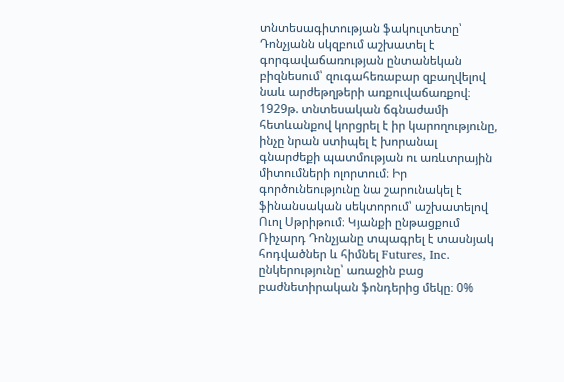տնտեսագիտության ֆակուլտետը՝ Դոնչյանն սկզբում աշխատել է գորգավաճառության ընտանեկան բիզնեսում՝ զուգահեռաբար զբաղվելով նաև արժեթղթերի առքուվաճառքով։ 1929թ. տնտեսական ճգնաժամի հետևանքով կորցրել է իր կարողությունը, ինչը նրան ստիպել է խորանալ գնարժեքի պատմության ու առևտրային միտումների ոլորտում։ Իր գործունեությունը նա շարունակել է ֆինանսական սեկտորում՝ աշխատելով Ուոլ Սթրիթում։ Կյանքի ընթացքում Ռիչարդ Դոնչյանը տպագրել է տասնյակ հոդվածներ և հիմնել Futures, Inc. ընկերությունը՝ առաջին բաց բաժնետիրական ֆոնդերից մեկը։ 0%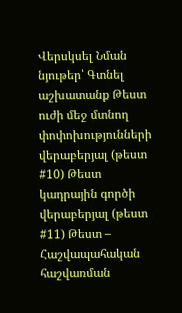Վերսկսել Նման նյութեր՝ Գտնել աշխատանք Թեստ ուժի մեջ մտնող փոփոխությունների վերաբերյալ (թեստ #10) Թեստ կադրային գործի վերաբերյալ (թեստ #11) Թեստ – Հաշվապահական հաշվառման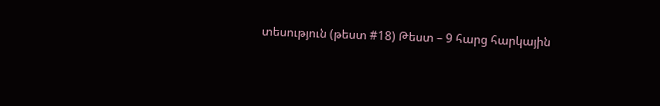տեսություն (թեստ #18) Թեստ – 9 հարց հարկային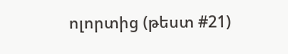ոլորտից (թեստ #21)